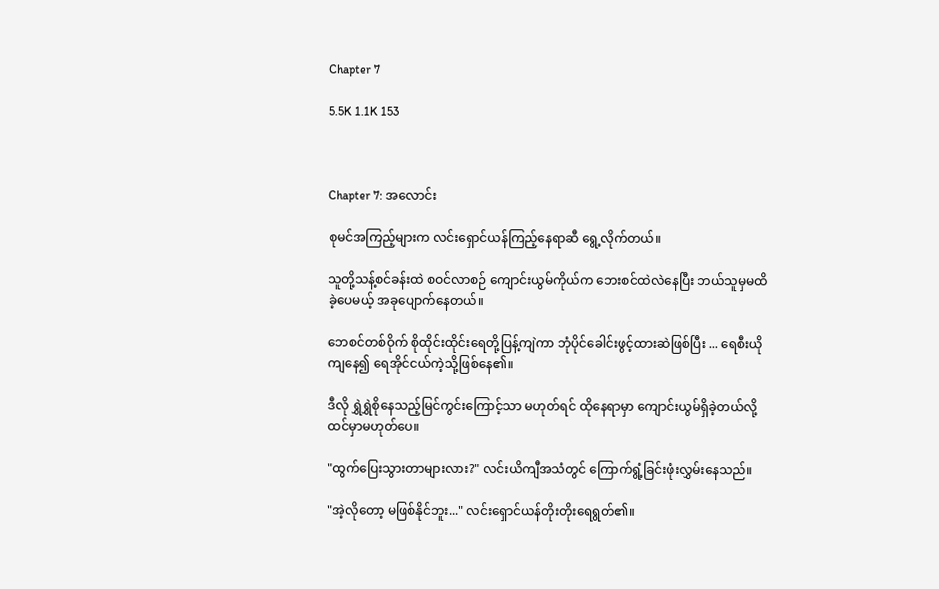Chapter 7

5.5K 1.1K 153



Chapter 7: အလောင်း

စုမင်အကြည့်များက လင်းရှောင်ယန်ကြည့်နေရာဆီ ရွေ့လိုက်တယ်။

သူတို့သန့်စင်ခန်းထဲ စဝင်လာစဉ် ကျောင်းယွမ်ကိုယ်က ဘေးစင်ထဲလဲနေပြီး ဘယ်သူမှမထိခဲ့ပေမယ့် အခုပျောက်နေတယ်။

ဘေစင်တစ်ဝိုက် စိုထိုင်းထိုင်းရေတို့ပြန့်ကျဲကာ ဘုံပိုင်ခေါင်းဖွင့်ထားဆဲဖြစ်ပြီး ... ရေစီးယိုကျနေ၍ ရေအိုင်ငယ်ကဲ့သို့ဖြစ်နေ၏။

ဒီလို ရွှဲရွှဲစိုနေသည့်မြင်ကွင်းကြောင့်သာ မဟုတ်ရင် ထိုနေရာမှာ ကျောင်းယွမ်ရှိခဲ့တယ်လို့ ထင်မှာမဟုတ်ပေ။

"ထွက်ပြေးသွားတာများလား?" လင်းယိကျီအသံတွင် ကြောက်ရွံ့ခြင်းဖုံးလွှမ်းနေသည်။

"အဲ့လိုတော့ မဖြစ်နိုင်ဘူး..." လင်းရှောင်ယန်တိုးတိုးရေရွတ်၏။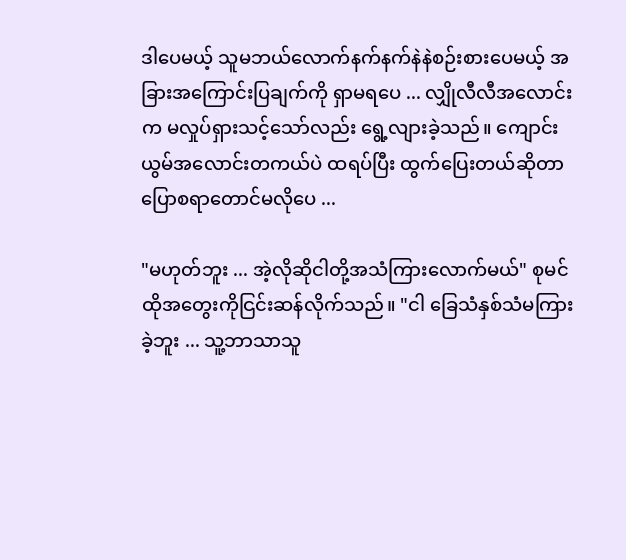ဒါပေမယ့် သူမဘယ်လောက်နက်နက်နဲနဲစဉ်းစားပေမယ့် အခြားအကြောင်းပြချက်ကို ရှာမရပေ ... လျှိုလီလီအလောင်းက မလှုပ်ရှားသင့်သော်လည်း ရွေ့လျားခဲ့သည်။ ကျောင်းယွမ်အလောင်းတကယ်ပဲ ထရပ်ပြီး ထွက်ပြေးတယ်ဆိုတာ ပြောစရာတောင်မလိုပေ ...

"မဟုတ်ဘူး ... အဲ့လိုဆိုငါတို့အသံကြားလောက်မယ်" စုမင် ထိုအတွေးကိုငြင်းဆန်လိုက်သည်။ "ငါ ခြေသံနှစ်သံမကြားခဲ့ဘူး ... သူ့ဘာသာသူ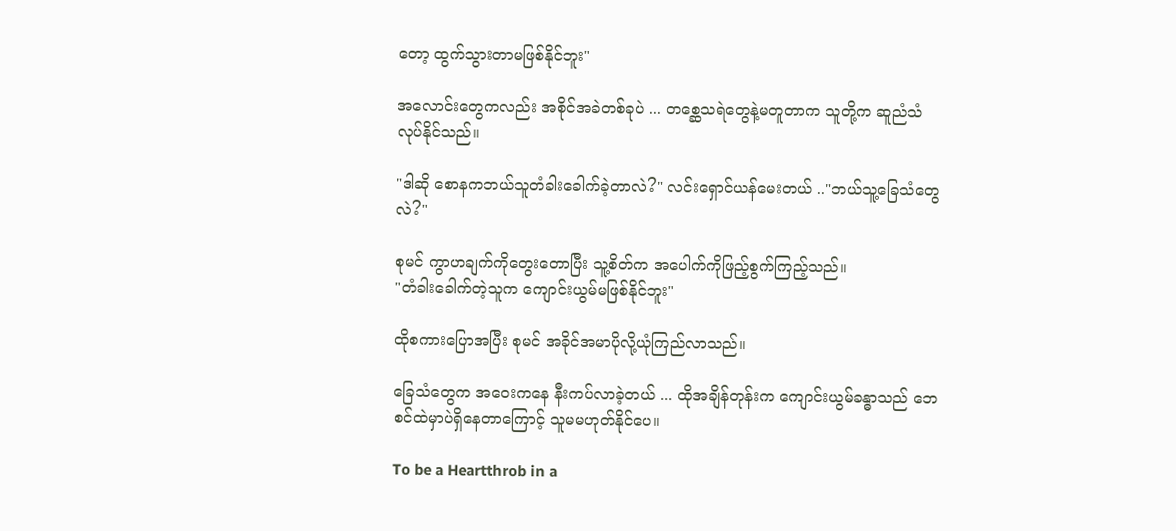တော့ ထွက်သွားတာမဖြစ်နိုင်ဘူး"

အလောင်းတွေကလည်း အစိုင်အခဲတစ်ခုပဲ ... တစ္ဆေသရဲတွေနဲ့မတူတာက သူတို့က ‌ဆူညံသံ လုပ်နိုင်သည်။

"ဒါဆို စောနကဘယ်သူတံခါးခေါက်ခဲ့တာလဲ?" လင်းရှောင်ယန်မေးတယ် .."ဘယ်သူ့ခြေသံတွေလဲ?"

စုမင် ကွာဟချက်ကိုတွေးတောပြီး သူ့စိတ်က အပေါက်ကိုဖြည့်စွက်ကြည့်သည်။
"တံခါးခေါက်တဲ့သူက ကျောင်းယွမ်မဖြစ်နိုင်ဘူး"

ထိုစကားပြောအပြီး စုမင် အခိုင်အမာပိုလို့ယုံကြည်လာသည်။

ခြေသံတွေက အဝေးကနေ နီးကပ်လာခဲ့တယ် ... ထိုအချိန်တုန်းက ကျောင်းယွမ်ခန္ဓာသည် ဘေစင်ထဲမှာပဲရှိနေ‌တာကြောင့် သူမမဟုတ်နိုင်ပေ။

To be a Heartthrob in a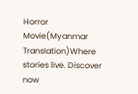Horror Movie(Myanmar Translation)Where stories live. Discover now